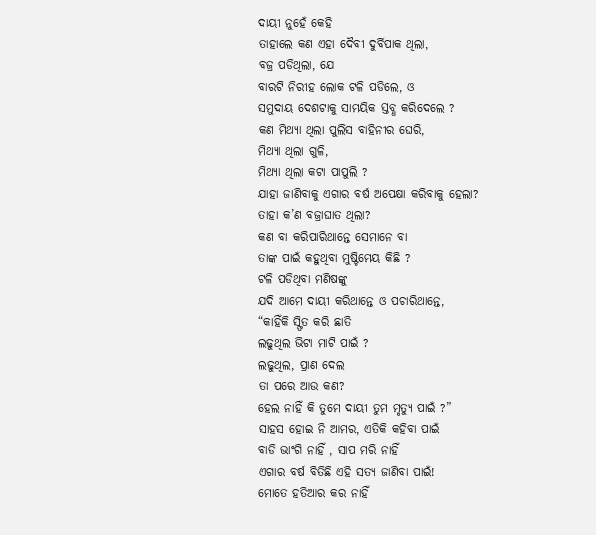ଦାୟୀ ନୁହେଁ କେହି
ତାହାଲେ କଣ ଏହା ଦୈବୀ ଦୁର୍ବିପାକ ଥିଲା,
ବଜ୍ର ପଡିଥିଲା, ଯେ
ବାରଟି ନିରୀହ ଲୋକ ଟଳି ପଡିଲେ, ଓ
ସମୁଦାୟ ଦେଶଟାକୁ ସାମୟିକ ସ୍ତବ୍ଧ କରିଦେଲେ ?
କଣ ମିଥ୍ୟା ଥିଲା ପୁଲିସ ବାହିନୀର ଘେରି,
ମିଥ୍ୟା ଥିଲା ଗୁଳି,
ମିଥ୍ୟା ଥିଲା କଟା ପାପୁଲି ?
ଯାହା ଜାଣିବାକୁ ଏଗାର ବର୍ଷ ଅପେକ୍ଷା କରିବାକୁ ହେଲା?
ତାହା କ’ଣ ବଜ୍ରାଘାତ ଥିଲା?
କଣ ବା କରିପାରିଥାନ୍ତେ ସେମାନେ ବା
ତାଙ୍କ ପାଇଁ କହୁଥିବା ମୁଷ୍ଟିମେୟ କିଛି ?
ଟଳି ପଡିଥିବା ମଣିଷଙ୍କୁ
ଯଦି ଆମେ ଦାୟୀ କରିଥାନ୍ତେ ଓ ପଚାରିଥାନ୍ତେ,
“କାହିଁକି ସ୍ଫିତ କରି ଛାତି
ଲଢୁଥିଲ ଭିଟା ମାଟି ପାଇଁ ?
ଲଢୁଥିଲ, ପ୍ରାଣ ଦେଲ
ତା ପରେ ଆଉ କଣ?
ହେଲ ନାହିଁ କି ତୁମେ ଦାୟୀ ତୁମ ମୃତ୍ୟୁ ପାଇଁ ?”
ସାହସ ହୋଇ ନି ଆମର, ଏତିକି କହିବା ପାଇଁ
ବାଡି ଭାଂଗି ନାହିଁ , ସାପ ମରି ନାହିଁ
ଏଗାର ବର୍ଷ ବିତିଛି ଏହି ସତ୍ୟ ଜାଣିବା ପାଇଁ!
ମୋତେ ହତିଆର କର ନାହିଁ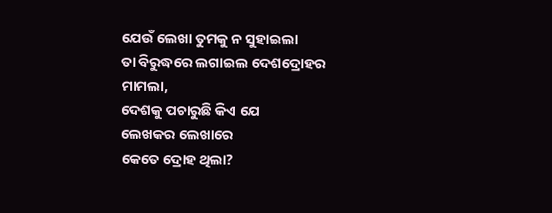ଯେଉଁ ଲେଖା ତୁମକୁ ନ ସୁହାଇଲା
ତା ବିରୁଦ୍ଧରେ ଲଗାଇଲ ଦେଶଦ୍ରୋହର ମାମଲା,
ଦେଶକୁ ପଚାରୁଛି କିଏ ଯେ
ଲେଖକର ଲେଖାରେ
କେତେ ଦ୍ରୋହ ଥିଲା?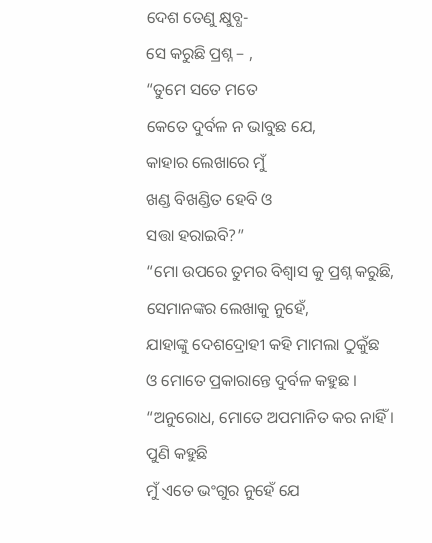ଦେଶ ତେଣୁ କ୍ଷୁବ୍ଧ-
ସେ କରୁଛି ପ୍ରଶ୍ନ – ,
“ତୁମେ ସତେ ମତେ
କେତେ ଦୁର୍ବଳ ନ ଭାବୁଛ ଯେ,
କାହାର ଲେଖାରେ ମୁଁ
ଖଣ୍ଡ ବିଖଣ୍ଡିତ ହେବି ଓ
ସତ୍ତା ହରାଇବି?”
“ମୋ ଉପରେ ତୁମର ବିଶ୍ୱାସ କୁ ପ୍ରଶ୍ନ କରୁଛି,
ସେମାନଙ୍କର ଲେଖାକୁ ନୁହେଁ,
ଯାହାଙ୍କୁ ଦେଶଦ୍ରୋହୀ କହି ମାମଲା ଠୁକୁଁଛ
ଓ ମୋତେ ପ୍ରକାରାନ୍ତେ ଦୁର୍ବଳ କହୁଛ ।
“ଅନୁରୋଧ, ମୋତେ ଅପମାନିତ କର ନାହିଁ ।
ପୁଣି କହୁଛି
ମୁଁ ଏତେ ଭଂଗୁର ନୁହେଁ ଯେ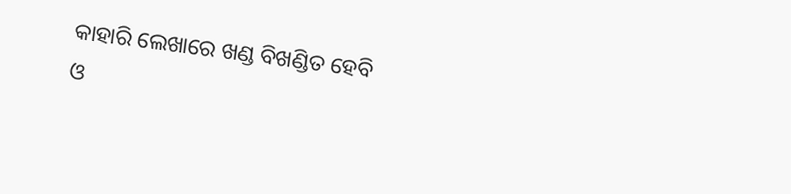କାହାରି ଲେଖାରେ ଖଣ୍ଡ ବିଖଣ୍ଡିତ ହେବି
ଓ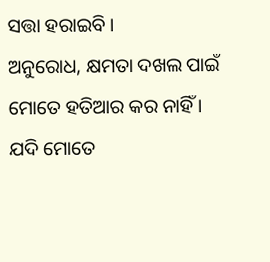ସତ୍ତା ହରାଇବି ।
ଅନୁରୋଧ, କ୍ଷମତା ଦଖଲ ପାଇଁ
ମୋତେ ହତିଆର କର ନାହିଁ ।
ଯଦି ମୋତେ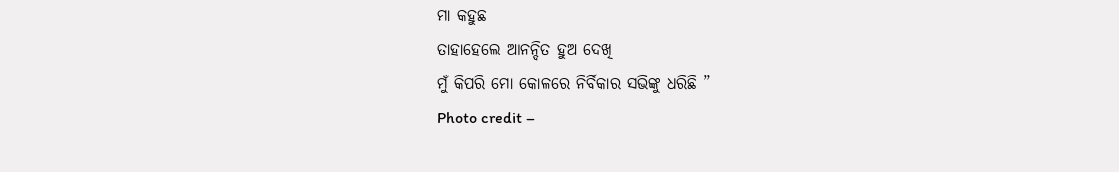ମା କହୁଛ
ତାହାହେଲେ ଆନନ୍ଦିତ ହୁଅ ଦେଖି
ମୁଁ କିପରି ମୋ କୋଳରେ ନିର୍ବିକାର ସଭିଙ୍କୁ ଧରିଛି ”
Photo credit –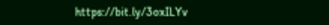https://bit.ly/3oxILYv